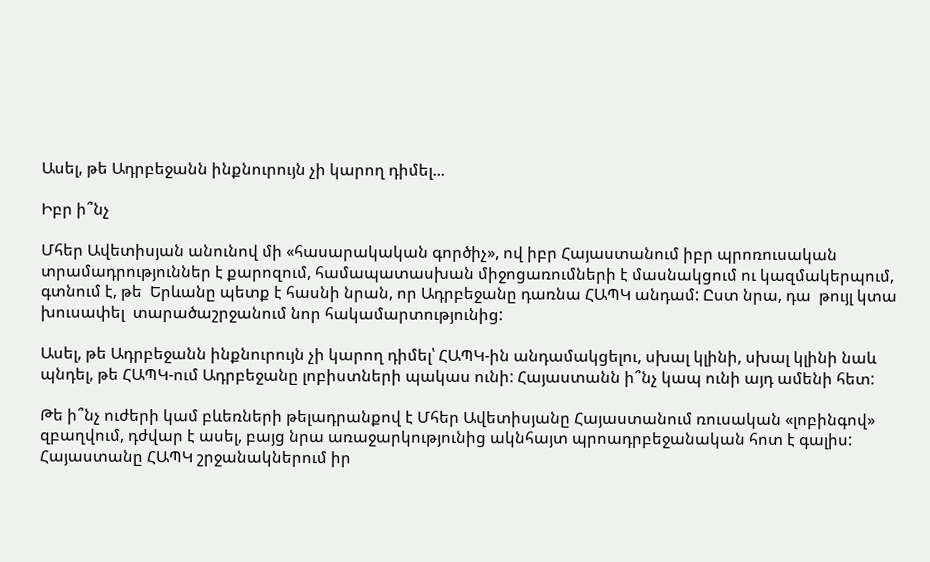Ասել, թե Ադրբեջանն ինքնուրույն չի կարող դիմել...

Իբր ի՞նչ

Մհեր Ավետիսյան անունով մի «հասարակական գործիչ», ով իբր Հայաստանում իբր պրոռուսական տրամադրություններ է քարոզում, համապատասխան միջոցառումների է մասնակցում ու կազմակերպում, գտնում է, թե  Երևանը պետք է հասնի նրան, որ Ադրբեջանը դառնա ՀԱՊԿ անդամ: Ըստ նրա, դա  թույլ կտա խուսափել  տարածաշրջանում նոր հակամարտությունից:

Ասել, թե Ադրբեջանն ինքնուրույն չի կարող դիմել՝ ՀԱՊԿ-ին անդամակցելու, սխալ կլինի, սխալ կլինի նաև պնդել, թե ՀԱՊԿ-ում Ադրբեջանը լոբիստների պակաս ունի: Հայաստանն ի՞նչ կապ ունի այդ ամենի հետ:

Թե ի՞նչ ուժերի կամ բևեռների թելադրանքով է Մհեր Ավետիսյանը Հայաստանում ռուսական «լոբինգով» զբաղվում, դժվար է ասել, բայց նրա առաջարկությունից ակնհայտ պրոադրբեջանական հոտ է գալիս: Հայաստանը ՀԱՊԿ շրջանակներում իր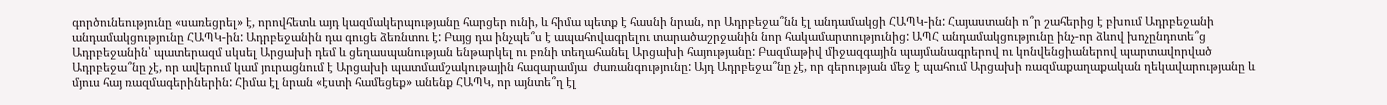գործունեությունը «սառեցրել» է, որովհետև այդ կազմակերպությանը հարցեր ունի, և հիմա պետք է հասնի նրան, որ Ադրբեջա՞նն էլ անդամակցի ՀԱՊԿ-ին: Հայաստանի ո՞ր շահերից է բխում Ադրբեջանի անդամակցությունը ՀԱՊԿ-ին: Ադրբեջանին դա գուցե ձեռնտու է: Բայց դա ինչպե՞ս է ապահովագրելու տարածաշրջանին նոր հակամարտությունից: ԱՊՀ անդամակցությունը ինչ-որ ձևով խոչընդոտե՞ց Ադրբեջանին՝ պատերազմ սկսել Արցախի դեմ և ցեղասպանության ենթարկել ու բռնի տեղահանել Արցախի հայությանը: Բազմաթիվ միջազգային պայմանագրերով ու կոնվենցիաներով պարտավորված Ադրբեջա՞նը չէ, որ ավերում կամ յուրացնում է Արցախի պատմամշակութային հազարամյա  ժառանգությունը: Այդ Ադրբեջա՞նը չէ, որ գերության մեջ է պահում Արցախի ռազմաքաղաքական ղեկավարությանը և մյուս հայ ռազմագերիներին: Հիմա էլ նրան «էստի համեցեք» անենք ՀԱՊԿ, որ այնտե՞ղ էլ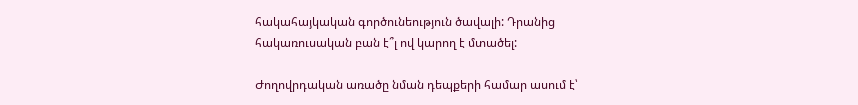հակահայկական գործունեություն ծավալի: Դրանից հակառուսական բան է՞լ ով կարող է մտածել:

Ժողովրդական առածը նման դեպքերի համար ասում է՝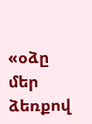«օձը մեր ձեռքով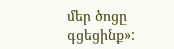մեր ծոցը գցեցինք»: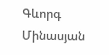Գևորգ Մինասյան